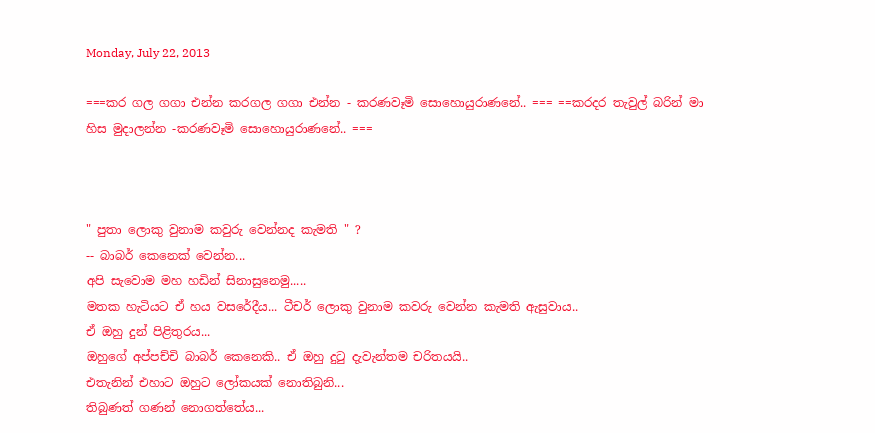Monday, July 22, 2013

===කර ගල ගගා එන්න කරගල ගගා එන්න - කරණවෑමි සොහොයුරාණනේ.. === ==කරදර තැවුල් බරින් මා හිස මුදාලන්න -කරණවෑමි සොහොයුරාණනේ.. ===



" පුතා ලොකු වුනාම කවුරු වෙන්නද කැමති " ?
-- බාබර් කෙනෙක් වෙන්න...
අපි සැවොම මහ හඩින් සිනාසුනෙමු.....
මතක හැටියට ඒ හය වසරේදීය... ටීචර් ලොකු වුනාම කවරු වෙන්න කැමති ඇසුවාය..
ඒ ඔහු දුන් පිළිතුරය...
ඔහුගේ අප්පච්චි බාබර් කෙනෙකි.. ඒ ඔහු දුටු දැවැන්තම චරිතයයි..
එතැනින් එහාට ඔහුට ලෝකයක් නොතිබුනි...
තිබුණත් ගණන් නොගත්තේය...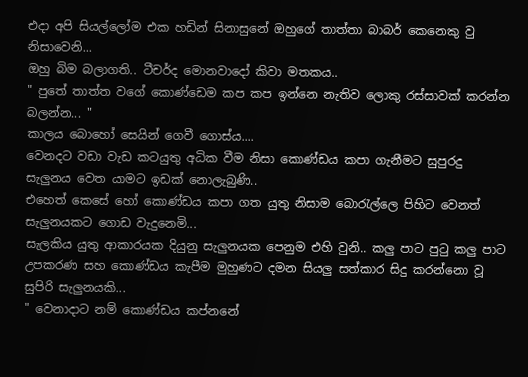එදා අපි සියල්ලෝම එක හඩින් සිනාසුනේ ඔහුගේ තාත්තා බාබර් කෙනෙකු වු නිසාවෙනි...
ඔහු බිම බලාගති.. ටීචර්ද මොනවාදෝ කිවා මතකය..
" පුතේ තාත්ත වගේ කොණ්ඩෙම කප කප ඉන්නෙ නැතිව ලොකු රස්සාවක් කරන්න බලන්න... "
කාලය බොහෝ සෙයින් ගෙවී ගොස්ය....
වෙනදට වඩා වැඩ කටයුතු අධික වීම නිසා කොණ්ඩය කපා ගැනීමට සුපුරදු සැලුනය වෙත යාමට ඉඩක් නොලැබුණි..
එහෙත් කෙසේ හෝ කොණ්ඩය කපා ගත යුතු නිසාම බොරැල්ලෙ පිහිට වෙනත් සැලුනයකට ගොඩ වැදුනෙමි...
සැලකිය යුතු ආකාරයක දියුනු සැලුනයක පෙනුම එහි වුනි.. කලු පාට පුටු කලු පාට උපකරණ සහ කොණ්ඩය කැපීම මුහුණට දමන සියලු සත්කාර සිදු කරන්නො වූ සුපිරි සැලුනයකි...
" වෙනාදාට නම් කොණ්ඩය කප්නනේ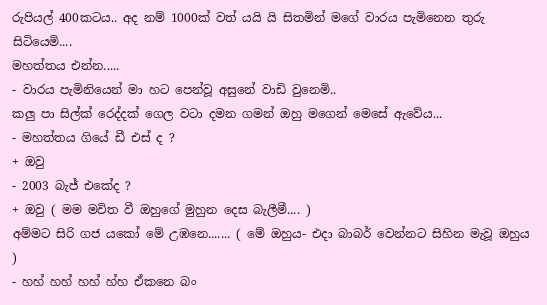රුපියල් 400කටය.. අද නම් 1000ක් වත් යයි යි සිතමින් මගේ වාරය පැමිනෙන තුරු සිටියෙමි....
මහත්තය එන්න.....
- වාරය පැමිනියෙන් මා හට පෙන්වූ අසුනේ වාඩි වුනෙමි..
කලු පා සිල්ක් රෙද්දක් ගෙල වටා දමන ගමන් ඔහු මගෙන් මෙසේ ඇවේය...
- මහත්තය ගියේ ඩී එස් ද ?
+ ඔවු
- 2003 බැජ් එකේද ?
+ ඔවු ( මම මවිත වී ඔහුගේ මුහුන දෙස බැලීමී.... )
අම්මට සිරි ගජ යකෝ මේ උඹනෙ....... ( මේ ඔහුය- එදා බාබර් වෙන්නට සිහින මැවූ ඔහුය )
- හහ් හහ් හහ් හ්හ ඒකනෙ බං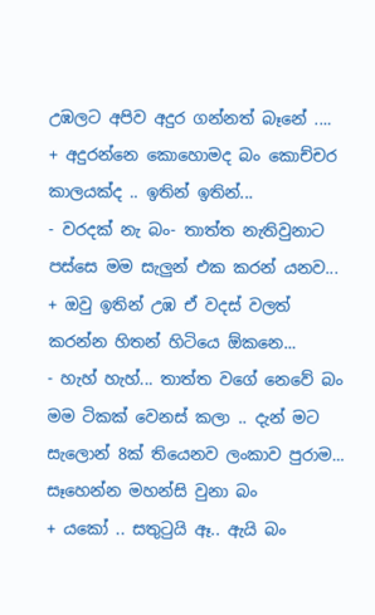උඹලට අපිව අදුර ගන්නත් බෑනේ ....
+ අදුරන්නෙ කොහොමද බං කොච්චර කාලයක්ද .. ඉතින් ඉතින්...
- වරදක් නැ බං- තාත්ත නැතිවුනාට පස්සෙ මම සැලුන් එක කරන් යනව...
+ ඔවු ඉතින් උඹ ඒ වදස් වලත් කරන්න හිතන් හිටියෙ ඕකනෙ...
- හැහ් හැහ්... තාත්ත වගේ නෙවේ බං මම ටිකක් වෙනස් කලා .. දැන් මට සැලොන් 8ක් තියෙනව ලංකාව පුරාම... සෑහෙන්න මහන්සි වුනා බං
+ යකෝ .. සතුටුයි ඈ.. ඇයි බං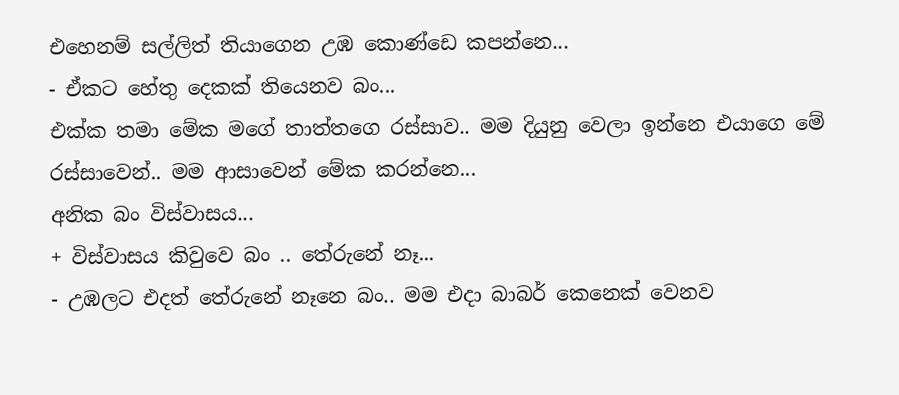එහෙනම් සල්ලිත් තියාගෙන උඹ කොණ්ඩෙ කපන්නෙ...
- ඒකට හේතු දෙකක් තියෙනව බං...
එක්ක තමා මේක මගේ තාත්තගෙ රස්සාව.. මම දියුනු වෙලා ඉන්නෙ එයාගෙ මේ රස්සාවෙන්.. මම ආසාවෙන් මේක කරන්නෙ...
අනික බං විස්වාසය...
+ විස්වාසය කිවුවෙ බං .. තේරුනේ නෑ...
- උඹලට එදත් තේරුනේ නෑනෙ බං.. මම එදා බාබර් කෙනෙක් වෙනව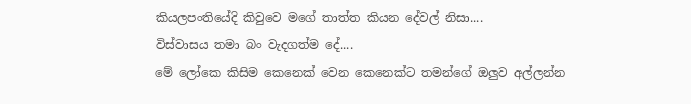කියලපංතියේදි කිවුවෙ මගේ තාත්ත කියන දේවල් නිසා....
විස්වාසය තමා බං වැදගත්ම දේ....
මේ ලෝකෙ කිසිම කෙනෙක් වෙන කෙනෙක්ට තමන්ගේ ඔලුව අල්ලන්න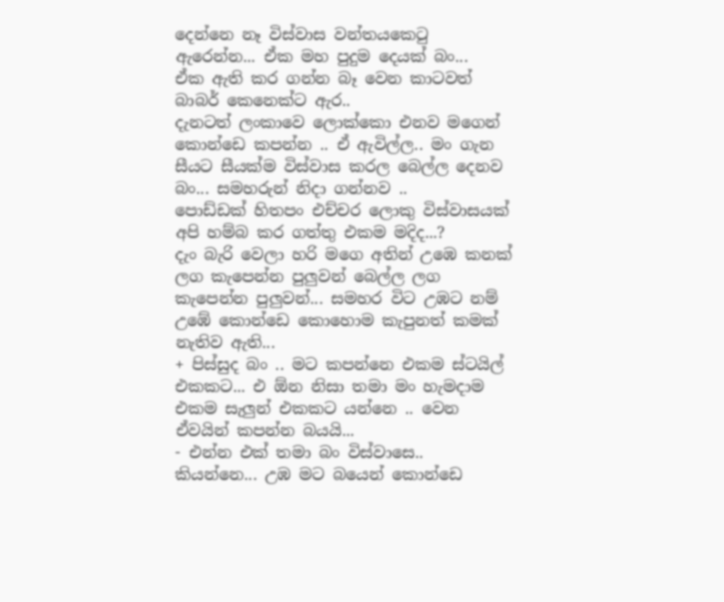දෙන්නෙ නෑ විස්වාස වන්තයකෙටු ඇරෙන්න... ඒක මහ පුදුම දෙයක් බං...
ඒක ඇති කර ගන්න බෑ වෙන කාටවත් බාබර් කෙනෙක්ට ඇර..
දැනටත් ලංකාවෙ ලොක්කො එනව මගෙන් කොන්ඩෙ කපන්න .. ඒ ඇවිල්ල.. මං ගැන සීයට සීයක්ම විස්වාස කරල බෙල්ල දෙනව බං... සමහරුන් නිදා ගන්නව ..
පොඩ්ඩක් හිතපං එච්චර ලොකු විස්වාසයක් අපි හම්බ කර ගත්තු එකම මදිද...?
දැං බැරි වෙලා හරි මගෙ අතින් උඹෙ කනක් ලග කැපෙන්න පුලුවන් බෙල්ල ලග කැපෙන්න පුලුවන්... සමහර විට උඹට නම් උඹේ කොන්ඩෙ කොහොම කැපුනත් කමක් නැතිව ඇති...
+ පිස්සුද බං .. මට කපන්නෙ එකම ස්ටයිල් එකකට... එ ඕන නිසා තමා මං හැමදාම එකම සැලුන් එකකට යන්නෙ .. වෙන ඒවයින් කපන්න බයයි...
- එන්න එක් තමා බං විස්වාසෙ.. කියන්නෙ... උඹ මට බයෙන් කොන්ඩෙ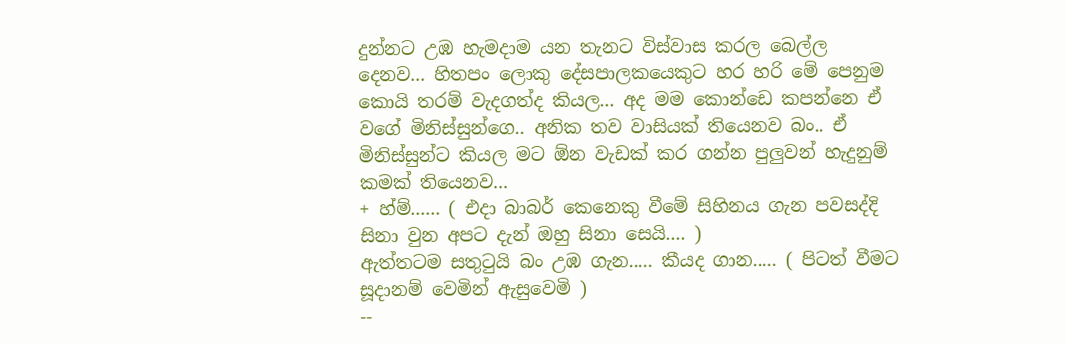දුන්නට උඹ හැමදාම යන තැනට විස්වාස කරල බෙල්ල දෙනව... හිතපං ලොකු දේසපාලකයෙකුට හර හරි මේ පෙනුම කොයි තරම් වැදගත්ද කියල... අද මම කොන්ඩෙ කපන්නෙ ඒ වගේ මිනිස්සුන්ගෙ.. අනික තව වාසියක් තියෙනව බං.. ඒ මිනිස්සුන්ට කියල මට ඕන වැඩක් කර ගන්න පුලුවන් හැදුනුම් කමක් තියෙනව...
+ හ්ම්...... ( එදා බාබර් කෙනෙකු වීමේ සිහිනය ගැන පවසද්දි සිනා වුන අපට දැන් ඔහු සිනා සෙයි.... )
ඇත්තටම සතුටුයි බං උඹ ගැන..... කීයද ගාන..... ( පිටත් වීමට සූදානම් වෙමින් ඇසුවෙමි )
--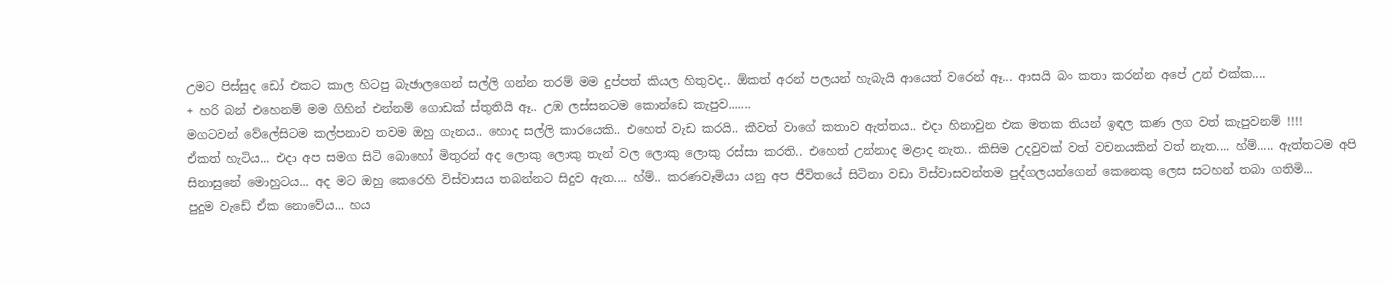උමට පිස්සුද ඩෝ එකට කාල හිටපු බැඡාලගෙන් සල්ලි ගන්න තරම් මම දුප්පත් කියල හිතුවද.. ඕකත් අරන් පලයන් හැබැයි ආයෙත් වරෙන් ඈ... ආසයි බං කතා කරන්න අපේ උන් එක්ක....
+ හරි බන් එහෙනම් මම ගිහින් එන්නම් ගොඩක් ස්තුතියි ඈ.. උඹ ලස්සනටම කොන්ඩෙ කැපුව.......
මගටවන් වේලේසිටම කල්පනාව තවම ඔහු ගැනය.. හොද සල්ලි කාරයෙකි.. එහෙත් වැඩ කරයි.. කීවත් වාගේ කතාව ඇත්තය.. එදා හිනාවුන එක මතක තියන් ඉඳල කණ ලග වත් කැපුවනම් !!!!
ඒකත් හැටිය... එදා අප සමග සිටි බොහෝ මිතුරන් අද ලොකු ලොකු තැන් වල ලොකු ලොකු රස්සා කරති.. එහෙත් උන්නාද මළාද නැත.. කිසිම උදවුවක් වත් වචනයකින් වත් නැත.... හ්ම්..... ඇත්තටම අපි සිනාසුනේ මොහුටය... අද මට ඔහු කෙරෙහි විස්වාසය තබන්නට සිදුව ඇත.... හ්ම්.. කරණවෑමියා යනු අප ජීවිතයේ සිටිනා වඩා විස්වාසවන්තම පුද්ගලයන්ගෙන් කෙනෙකු ලෙස සටහන් තබා ගතිමි...
පුදුම වැඩේ ඒක නොවේය... හය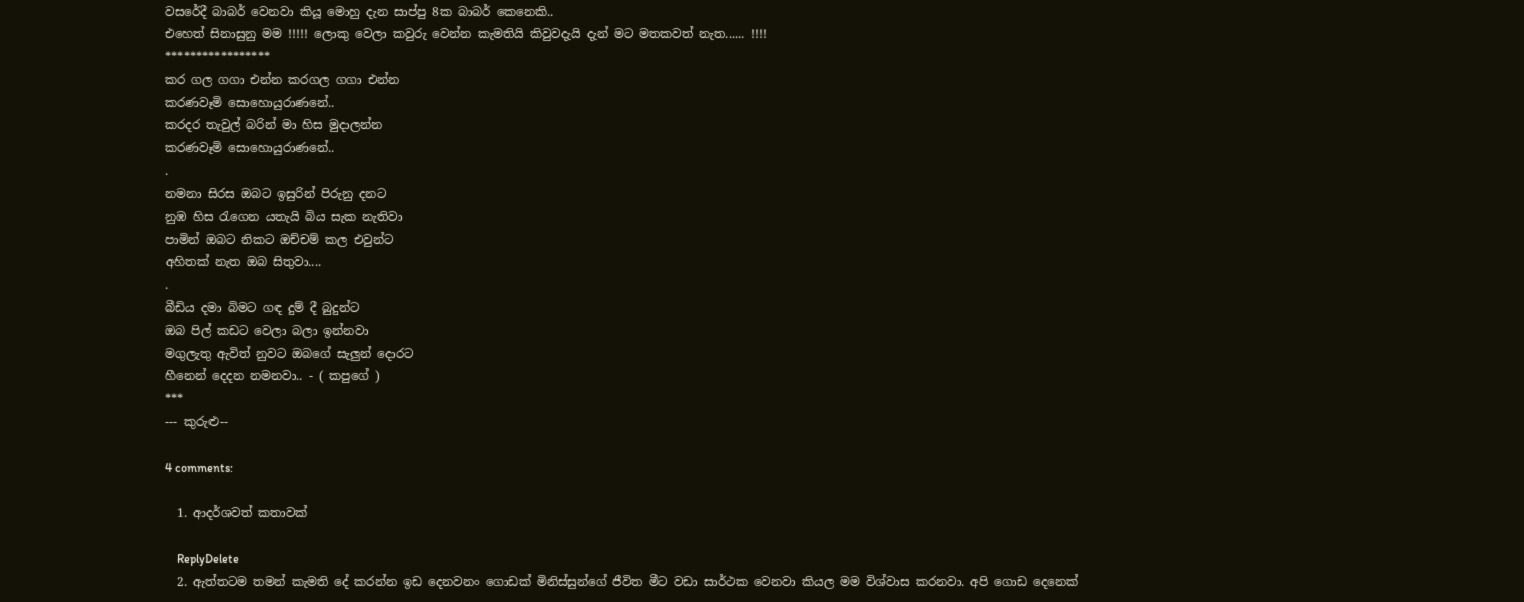වසරේදී බාබර් වෙනවා කියූ මොහු දැන සාප්පු 8ක බාබර් කෙනෙකි..
එහෙත් සිනාසුනු මම !!!!! ලොකු වෙලා කවුරු වෙන්න කැමතියි කිවුවදැයි දැන් මට මතකවත් නැත...... !!!!
*****************
කර ගල ගගා එන්න කරගල ගගා එන්න
කරණවෑමි සොහොයුරාණනේ..
කරදර තැවුල් බරින් මා හිස මුදාලන්න
කරණවෑමි සොහොයුරාණනේ..
.
නමනා සිරස ඔබට ඉසුරින් පිරුනු දනට
නුඹ හිස රැගෙන යතැයි බිය සැක නැතිවා
පාමින් ඔබට නිකට ඔච්චම් කල එවුන්ට
අහිතක් නැත ඔබ සිතුවා....
.
බීඩිය දමා බිමට ගඳ දුම් දී බුදුන්ට
ඔබ පිල් කඩට වෙලා බලා ඉන්නවා
මගුලැතු ඇවිත් නුවට ඔබගේ සැලුන් දොරට
හීනෙන් දෙදන නමනවා.. - ( කපුගේ )
***
--- කුරුළු--

4 comments:

  1. ආදර්ශවත් කතාවක්

    ReplyDelete
  2. ඇත්තටම තමන් කැමති දේ කරන්න ඉඩ දෙනවනං ගොඩක් මිනිස්සුන්ගේ ජීවිත මීට වඩා සාර්ථක වෙනවා කියල මම විශ්වාස කරනවා. අපි ගොඩ දෙනෙක්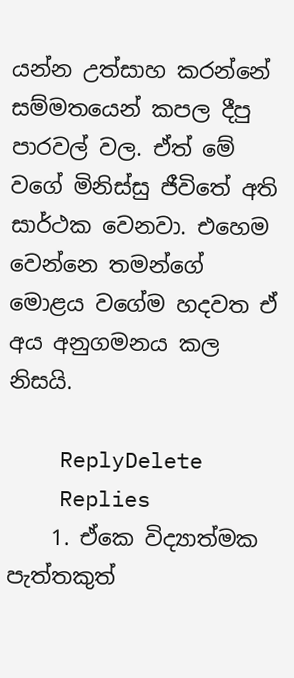යන්න උත්සාහ කරන්නේ සම්මතයෙන් කපල දීපු පාරවල් වල. ඒත් මේ වගේ මිනිස්සු ජීවිතේ අති සාර්ථක වෙනවා. එහෙම වෙන්නෙ තමන්ගේ මොළය වගේම හදවත ඒ අය අනුගමනය කල නිසයි.

    ReplyDelete
    Replies
    1. ඒකෙ විද්‍යාත්මක පැත්තකුත්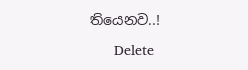තියෙනව..!

      Delete